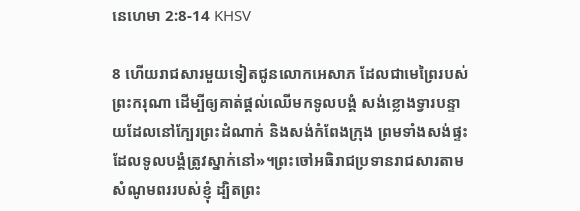នេហេ‌មា 2:8-14 KHSV

8 ហើយរាជ‌សារមួយទៀតជូនលោកអេសាភ ដែលជាមេព្រៃរបស់ព្រះ‌ករុណា ដើម្បីឲ្យគាត់ផ្ដល់ឈើមកទូលបង្គំ សង់ខ្លោងទ្វារបន្ទាយដែលនៅក្បែរព្រះ‌ដំណាក់ និងសង់កំពែងក្រុង ព្រមទាំងសង់ផ្ទះដែលទូលបង្គំត្រូវស្នាក់នៅ»។ព្រះចៅអធិរាជប្រទានរាជ‌សារតាមសំណូម‌ពររបស់ខ្ញុំ ដ្បិតព្រះ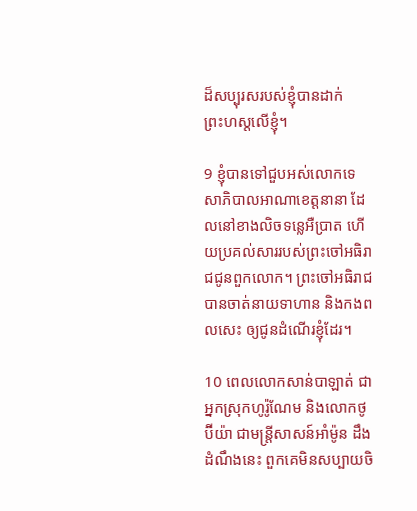ដ៏សប្បុរសរបស់ខ្ញុំបានដាក់ព្រះ‌ហស្ដលើខ្ញុំ។

9 ខ្ញុំបានទៅជួបអស់លោកទេសា‌ភិបាលអាណា‌ខេត្តនានា ដែលនៅខាងលិចទន្លេអឺប្រាត ហើយប្រគល់សាររបស់ព្រះចៅអធិរាជជូនពួកលោក។ ព្រះចៅអធិរាជបានចាត់នាយទាហាន និងកង‌ពលសេះ ឲ្យជូនដំណើរខ្ញុំដែរ។

10 ពេលលោកសាន់បា‌ឡាត់ ជាអ្នកស្រុកហូរ៉ូ‌ណែម និងលោកថូប៊ី‌យ៉ា ជាមន្ត្រីសាសន៍អាំម៉ូន ដឹងដំណឹងនេះ ពួកគេមិនសប្បាយចិ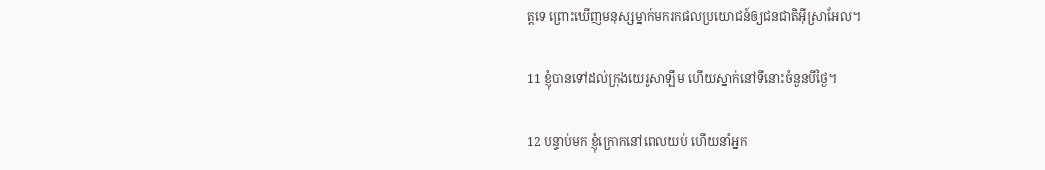ត្តទេ ព្រោះឃើញមនុស្សម្នាក់មករកផលប្រយោជន៍ឲ្យជន‌ជាតិអ៊ីស្រា‌អែល។

11 ខ្ញុំបានទៅដល់ក្រុងយេរូ‌សាឡឹម ហើយស្នាក់នៅទីនោះចំនួនបីថ្ងៃ។

12 បន្ទាប់មក ខ្ញុំក្រោកនៅពេលយប់ ហើយនាំអ្នក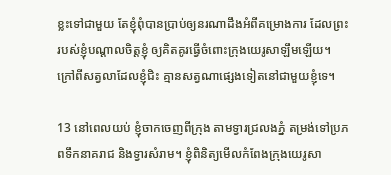ខ្លះទៅជាមួយ តែខ្ញុំពុំបានប្រាប់ឲ្យនរណាដឹងអំពីគម្រោង‌ការ ដែលព្រះរបស់ខ្ញុំបណ្ដាលចិត្តខ្ញុំ ឲ្យគិត‌គូរធ្វើចំពោះក្រុងយេរូ‌សាឡឹមឡើយ។ ក្រៅពីសត្វលាដែលខ្ញុំជិះ គ្មានសត្វណាផ្សេងទៀតនៅជាមួយខ្ញុំទេ។

13 នៅពេលយប់ ខ្ញុំចាកចេញពីក្រុង តាមទ្វារជ្រលងភ្នំ តម្រង់ទៅប្រភពទឹកនាគរាជ និងទ្វារសំរាម។ ខ្ញុំពិនិត្យមើលកំពែងក្រុងយេរូ‌សា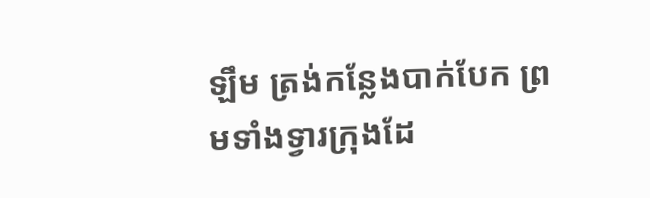ឡឹម ត្រង់កន្លែងបាក់បែក ព្រមទាំងទ្វារក្រុងដែ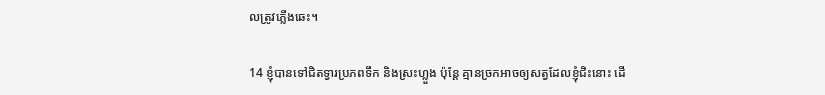លត្រូវភ្លើងឆេះ។

14 ខ្ញុំបានទៅជិតទ្វារប្រភពទឹក និងស្រះហ្លួង ប៉ុន្តែ គ្មានច្រកអាចឲ្យសត្វដែលខ្ញុំជិះនោះ ដើ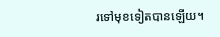រទៅមុខទៀតបានឡើយ។